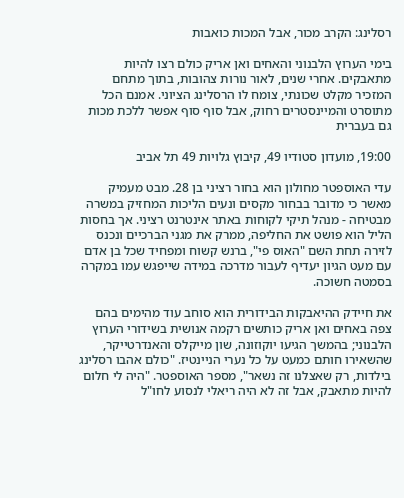רסלינג: הקרב מכור, אבל המכות כואבות

בימי הערוץ הלבנוני והאחים ואן אריק כולם רצו להיות מתאבקים. אחרי שנים, לאור נורות צהובות, בתוך מתחם המזכיר מקלט שכונתי, צומח לו הרסלינג הציוני. אמנם הכל מתוסרט והמיינסטרים רחוק, אבל סוף סוף אפשר ללכת מכות גם בעברית

19:00, מועדון סטודיו 49, קיבוץ גלויות 49 תל אביב

עדי האוספטר מחולון הוא בחור רציני בן 28. מבט מעמיק מאשר כי מדובר בבחור מקסים ונעים הליכות המחזיק במשרה מבטיחה - מנהל תיקי לקוחות באתר אינטרנט רציני. אך בחסות הליל הוא פושט את החליפה, ממרק את מגני הברכיים ונכנס לזירה תחת השם "האוס פי", ברנש קשוח ומפחיד שכל בן אדם עם מעט הגיון יעדיף לעבור מדרכה במידה שייפגש עמו במקרה בסמטה חשוכה.

את חיידק ההיאבקות הבידורית הוא סוחב עוד מהימים בהם צפה באחים ואן אריק כותשים רקמה אנושית בשידורי הערוץ הלבנוני; בהמשך הגיעו יוקוזונה, שון מייקלס והאנדרטייקר, שהשאירו חותם כמעט על כל נערי הניינטיז. "כולם אהבו רסלינג בילדות, רק שאצלנו זה נשאר", מספר האוספטר. "היה לי חלום להיות מתאבק, אבל זה לא היה ריאלי לנסוע לחו"ל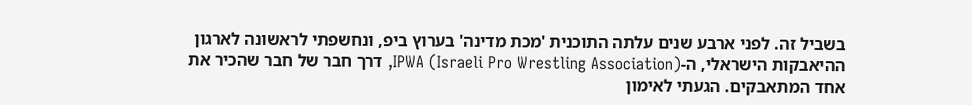בשביל זה. לפני ארבע שנים עלתה התוכנית 'מכת מדינה' בערוץ ביפ, ונחשפתי לראשונה לארגון ההיאבקות הישראלי, ה-IPWA (Israeli Pro Wrestling Association), דרך חבר של חבר שהכיר את אחד המתאבקים. הגעתי לאימון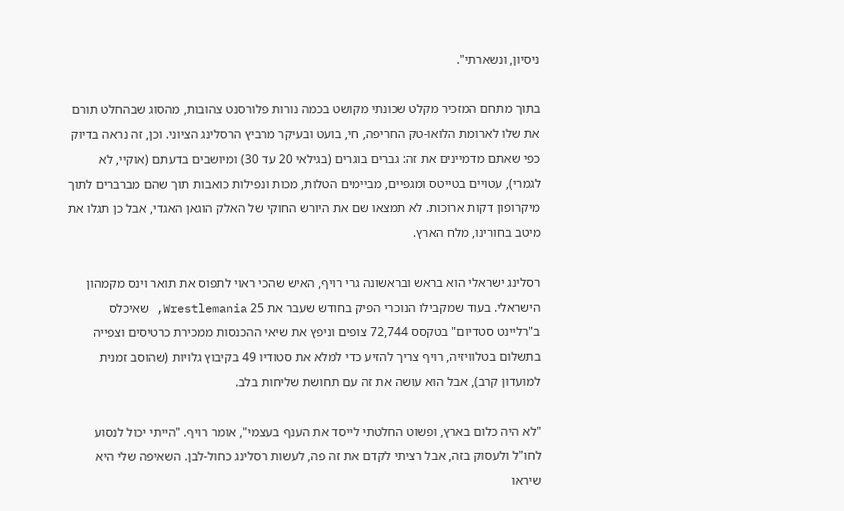ניסיון, ונשארתי".

בתוך מתחם המזכיר מקלט שכונתי מקושט בכמה נורות פלורסנט צהובות, מהסוג שבהחלט תורם את שלו לארומת הלואו-טק החריפה, חי, בועט ובעיקר מרביץ הרסלינג הציוני. וכן, זה נראה בדיוק כפי שאתם מדמיינים את זה: גברים בוגרים (בגילאי 20 עד 30) ומיושבים בדעתם (אוקיי, לא לגמרי), עטויים בטייטס ומגפיים, מביימים הטלות, מכות ונפילות כואבות תוך שהם מברברים לתוך מיקרופון דקות ארוכות. לא תמצאו שם את היורש החוקי של האלק הוגאן האגדי, אבל כן תגלו את מיטב בחורינו, מלח הארץ.

רסלינג ישראלי הוא בראש ובראשונה גרי רויף, האיש שהכי ראוי לתפוס את תואר וינס מקמהון הישראלי. בעוד שמקבילו הנוכרי הפיק בחודש שעבר את 25 Wrestlemania, שאיכלס ב"רליינט סטדיום" בטקסס 72,744 צופים וניפץ את שיאי ההכנסות ממכירת כרטיסים וצפייה בתשלום בטלוויזיה, רויף צריך להזיע כדי למלא את סטודיו 49 בקיבוץ גלויות (שהוסב זמנית למועדון קרב), אבל הוא עושה את זה עם תחושת שליחות בלב.

"לא היה כלום בארץ, ופשוט החלטתי לייסד את הענף בעצמי", אומר רויף. "הייתי יכול לנסוע לחו"ל ולעסוק בזה, אבל רציתי לקדם את זה פה, לעשות רסלינג כחול-לבן. השאיפה שלי היא שיראו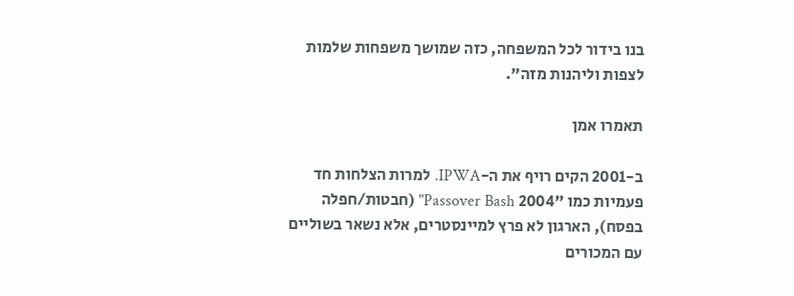בנו בידור לכל המשפחה, כזה שמושך משפחות שלמות לצפות וליהנות מזה".

תאמרו אמן

ב-2001 הקים רויף את ה-IPWA. למרות הצלחות חד פעמיות כמו "2004 Passover Bash" (חבטות/חפלה בפסח), הארגון לא פרץ למיינסטרים, אלא נשאר בשוליים עם המכורים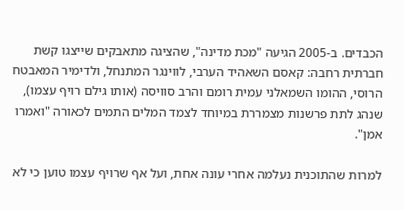הכבדים. ב-2005 הגיעה "מכת מדינה", שהציגה מתאבקים שייצגו קשת חברתית רחבה: קאסם השאהיד הערבי, לווינגר המתנחל, ולדימיר המאבטח הרוסי, ההומו השמאלני עמית רומם והרב סוויסה (אותו גילם רויף עצמו), שנהג לתת פרשנות מצמררת במיוחד לצמד המלים התמים לכאורה "ואמרו אמן".

למרות שהתוכנית נעלמה אחרי עונה אחת, ועל אף שרויף עצמו טוען כי לא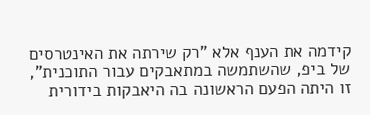קידמה את הענף אלא "רק שירתה את האינטרסים של ביפ, שהשתמשה במתאבקים עבור התוכנית", זו היתה הפעם הראשונה בה היאבקות בידורית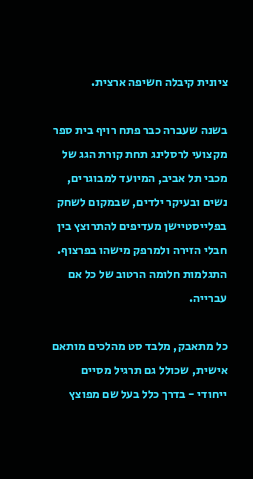ציונית קיבלה חשיפה ארצית.

בשנה שעברה כבר פתח רויף בית ספר מקצועי לרסלינג תחת קורת הגג של מכבי תל אביב, המיועד למבוגרים, נשים ובעיקר ילדים, שבמקום לשחק בפלייסטיישן מעדיפים להתרוצץ בין חבלי הזירה ולמרפק מישהו בפרצוף. התגלמות חלומה הרטוב של כל אם עברייה.

כל מתאבק, מלבד סט מהלכים מותאם אישית, שכולל גם תרגיל מסיים ייחודי - בדרך כלל בעל שם מפוצץ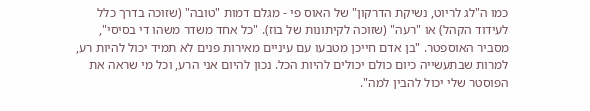כמו ה"לג לריוט, נשיקת הדרקון" של האוס פי - מגלם דמות "טובה" (שזוכה בדרך כלל לעידוד הקהל) או "רעה" (שזוכה לקיתונות של בוז). "כל אחד משדר משהו די בסיסי", מסביר האוספטר. "בן אדם חייכן מטבעו עם עיניים מאירות פנים לא תמיד יכול להיות רע, למרות שבתעשייה כיום כולם יכולים להיות הכל. נכון להיום אני הרע, וכל מי שראה את הפוסטר שלי יכול להבין למה".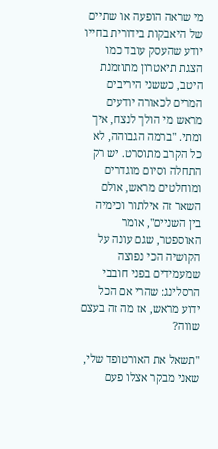מי שראה הופעה או שתיים של היאבקות בידורית בחייו יודע שהעסק עובד כמו הצגת תיאטרון מתוזמנת היטב, כששני היריבים המרים לכאורה יודעים מראש מי הולך לנצח, איך ומתי. "ברמה הגבוהה, לא כל הקרב מתוסרט. יש רק התחלה וסיום מוגדרים ומוחלטים מראש, אולם השאר זה אילתור וכימיה בין השניים", אומר האוספטר, שגם עונה על הקושיה הכי נפוצה שמעמידים בפני חובבי הרסלינג: שהרי אם הכל ידוע מראש, אז מה זה בעצם שווה?

"תשאל את האורטופד שלי, שאני מבקר אצלו פעם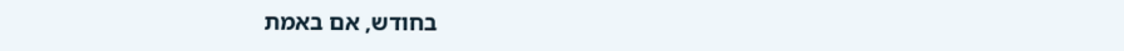בחודש, אם באמת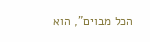הכל מבוים", הוא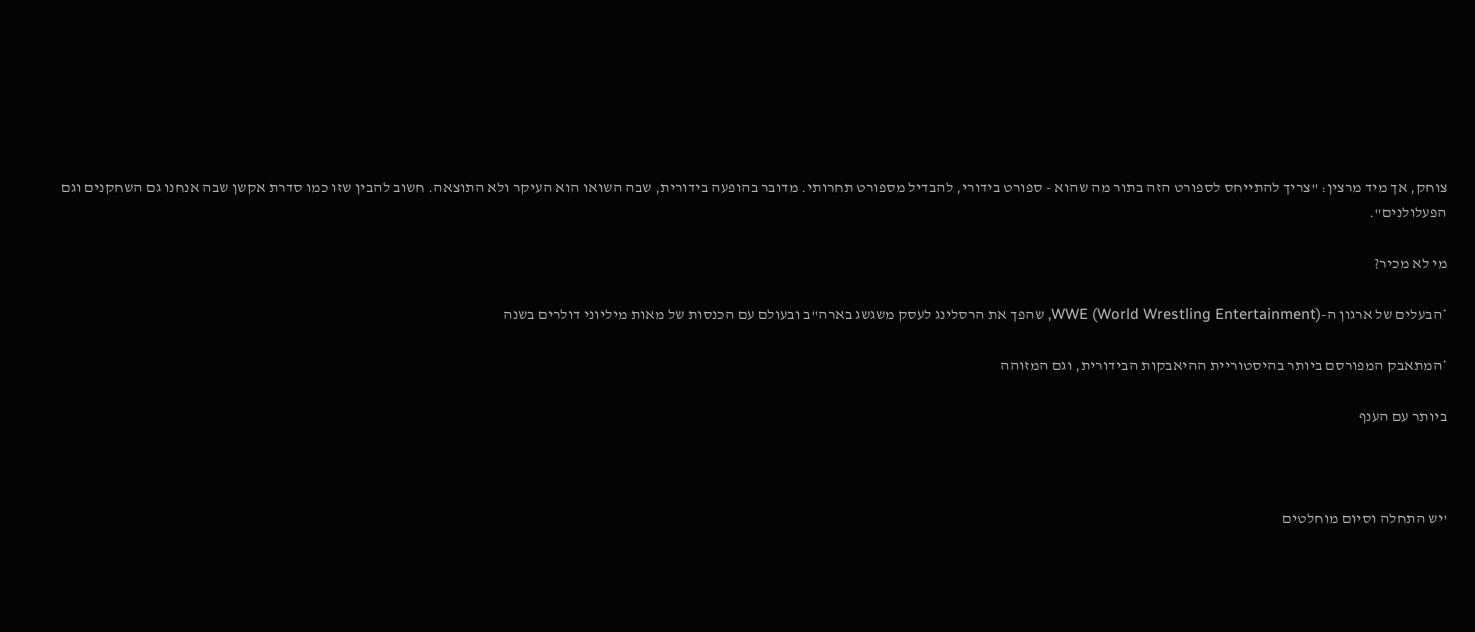צוחק, אך מיד מרצין: "צריך להתייחס לספורט הזה בתור מה שהוא - ספורט בידורי, להבדיל מספורט תחרותי. מדובר בהופעה בידורית, שבה השואו הוא העיקר ולא התוצאה. חשוב להבין שזו כמו סדרת אקשן שבה אנחנו גם השחקנים וגם הפעלולנים".

מי לא מכיר?

*הבעלים של ארגון ה-WWE (World Wrestling Entertainment), שהפך את הרסלינג לעסק משגשג בארה"ב ובעולם עם הכנסות של מאות מיליוני דולרים בשנה

*המתאבק המפורסם ביותר בהיסטוריית ההיאבקות הבידורית, וגם המזוהה

ביותר עם הענף



'יש התחלה וסיום מוחלטים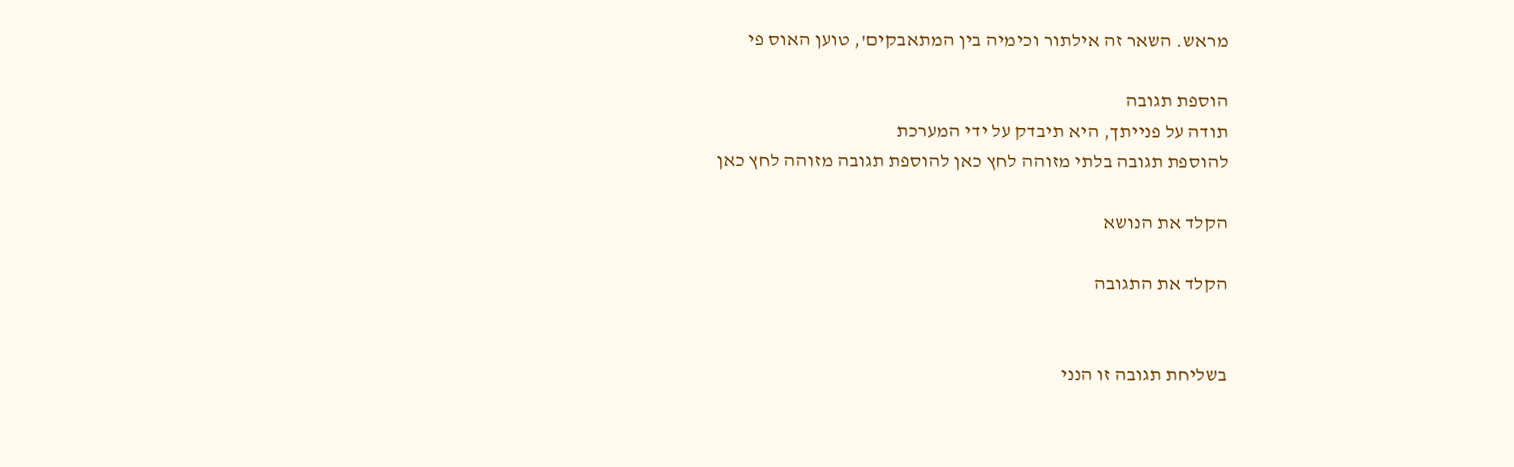מראש. השאר זה אילתור וכימיה בין המתאבקים', טוען האוס פי

הוספת תגובה
תודה על פנייתך, היא תיבדק על ידי המערכת
להוספת תגובה בלתי מזוהה לחץ כאן להוספת תגובה מזוהה לחץ כאן

הקלד את הנושא

הקלד את התגובה


בשליחת תגובה זו הנני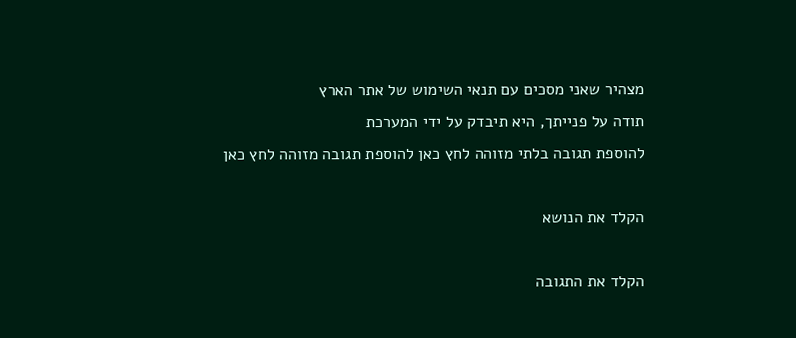מצהיר שאני מסכים עם תנאי השימוש של אתר הארץ
תודה על פנייתך, היא תיבדק על ידי המערכת
להוספת תגובה בלתי מזוהה לחץ כאן להוספת תגובה מזוהה לחץ כאן

הקלד את הנושא

הקלד את התגובה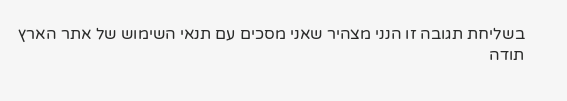בשליחת תגובה זו הנני מצהיר שאני מסכים עם תנאי השימוש של אתר הארץ
תודה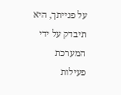על פנייתך, היא תיבדק על ידי המערכת
פעילות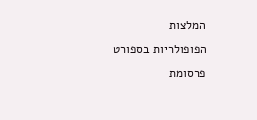המלצות
הפופולריות בספורט
פרסומת